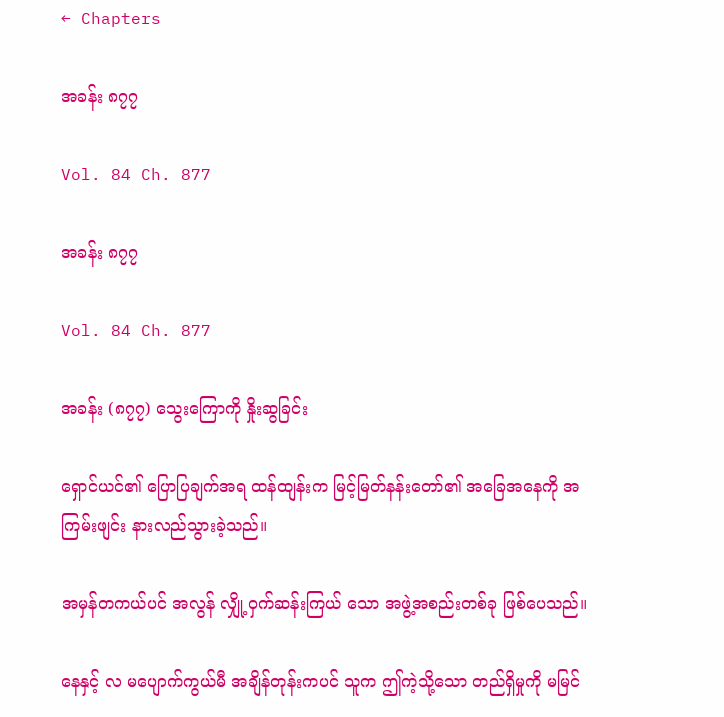← Chapters

အခန်း ၈၇၇

Vol. 84 Ch. 877

အခန်း ၈၇၇

Vol. 84 Ch. 877

အခန်း (၈၇၇) သွေးကြောကို နှိုးဆွခြင်း

ရှောင်ယင်၏ ပြောပြချက်အရ ထန်ထျန်းက မြင့်မြတ်နန်းတော်၏ အခြေအနေကို အကြမ်းဖျင်း နားလည်သွားခဲ့သည်။

အမှန်တကယ်ပင် အလွန် လျှို့ဝှက်ဆန်းကြယ် သော အဖွဲ့အစည်းတစ်ခု ဖြစ်ပေသည်။

နေနှင့် လ မပျောက်ကွယ်မီ အချိန်တုန်းကပင် သူက ဤကဲ့သို့သော တည်ရှိမှုကို မမြင်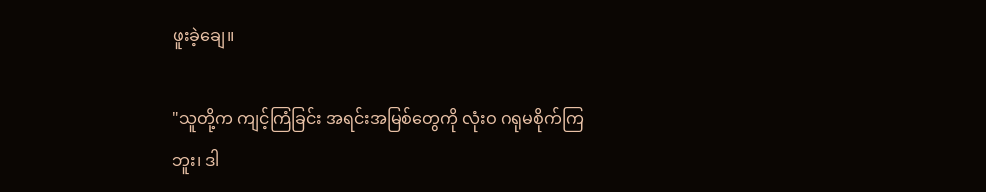ဖူးခဲ့ချေ။

"သူတို့က ကျင့်ကြံခြင်း အရင်းအမြစ်တွေကို လုံးဝ ဂရုမစိုက်ကြဘူး၊ ဒါ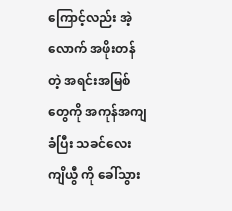ကြောင့်လည်း အဲ့လောက် အဖိုးတန်တဲ့ အရင်းအမြစ်တွေကို အကုန်အကျခံပြီး သခင်လေး ကျိယွီ ကို ခေါ်သွား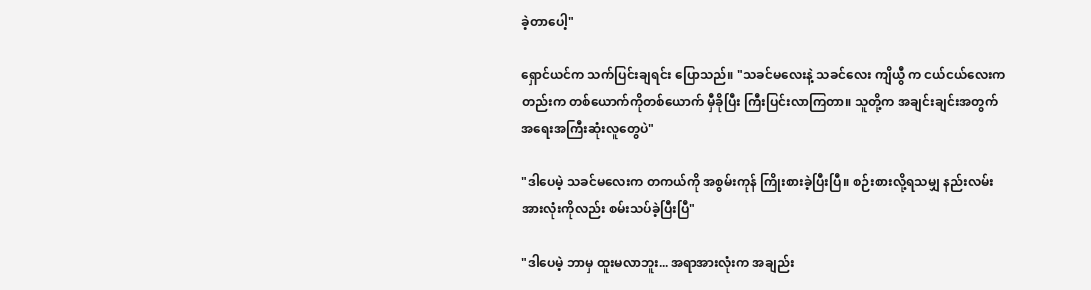ခဲ့တာပေါ့"

ရှောင်ယင်က သက်ပြင်းချရင်း ပြောသည်။ "သခင်မလေးနဲ့ သခင်လေး ကျိယွီ က ငယ်ငယ်လေးကတည်းက တစ်ယောက်ကိုတစ်ယောက် မှီခိုပြီး ကြီးပြင်းလာကြတာ။ သူတို့က အချင်းချင်းအတွက် အရေးအကြီးဆုံးလူတွေပဲ"

"ဒါပေမဲ့ သခင်မလေးက တကယ်ကို အစွမ်းကုန် ကြိုးစားခဲ့ပြီးပြီ။ စဉ်းစားလို့ရသမျှ နည်းလမ်းအားလုံးကိုလည်း စမ်းသပ်ခဲ့ပြီးပြီ"

"ဒါပေမဲ့ ဘာမှ ထူးမလာဘူး... အရာအားလုံးက အချည်း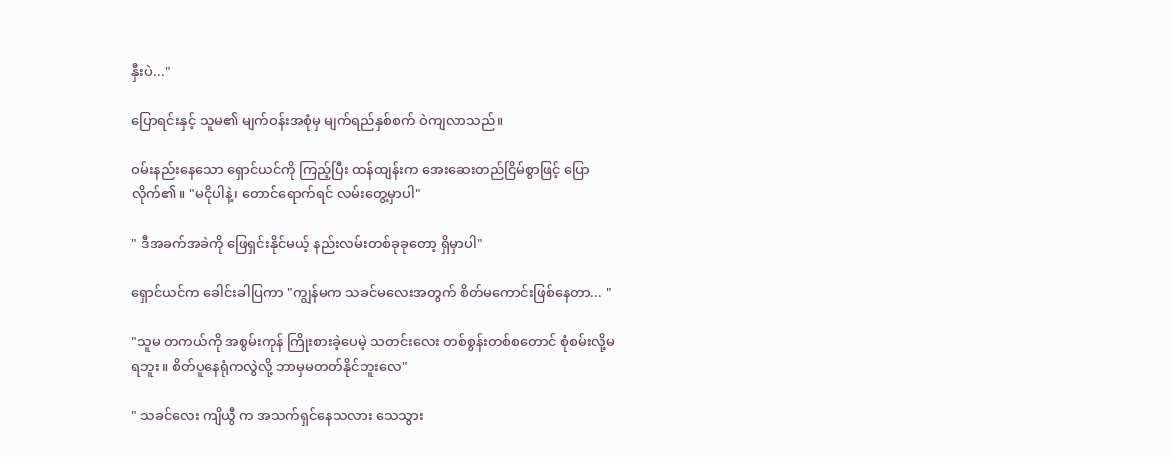နှီးပဲ..."

ပြောရင်းနှင့် သူမ၏ မျက်ဝန်းအစုံမှ မျက်ရည်နှစ်စက် ဝဲကျလာသည်။

ဝမ်းနည်းနေသော ရှောင်ယင်ကို ကြည့်ပြီး ထန်ထျန်းက အေးဆေးတည်ငြိမ်စွာဖြင့် ပြောလိုက်၏။ "မငိုပါနဲ့၊ တောင်ရောက်ရင် လမ်းတွေ့မှာပါ"

" ဒီအခက်အခဲကို ဖြေရှင်းနိုင်မယ့် နည်းလမ်းတစ်ခုခုတော့ ရှိမှာပါ"

ရှောင်ယင်က ခေါင်းခါပြကာ "ကျွန်မက သခင်မလေးအတွက် စိတ်မကောင်းဖြစ်နေတာ... "

"သူမ တကယ်ကို အစွမ်းကုန် ကြိုးစားခဲ့ပေမဲ့ သတင်းလေး တစ်စွန်းတစ်စတောင် စုံစမ်းလို့မရဘူး။ စိတ်ပူနေရုံကလွဲလို့ ဘာမှမတတ်နိုင်ဘူးလေ"

" သခင်လေး ကျိယွီ က အသက်ရှင်နေသလား သေသွား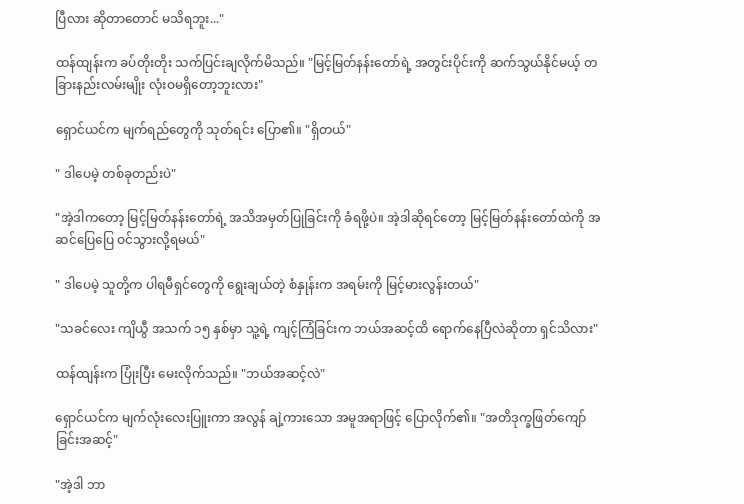ပြီလား ဆိုတာတောင် မသိရဘူး..."

ထန်ထျန်းက ခပ်တိုးတိုး သက်ပြင်းချလိုက်မိသည်။ "မြင့်မြတ်နန်းတော်ရဲ့ အတွင်းပိုင်းကို ဆက်သွယ်နိုင်မယ့် တခြားနည်းလမ်းမျိုး လုံးဝမရှိတော့ဘူးလား"

ရှောင်ယင်က မျက်ရည်တွေကို သုတ်ရင်း ပြော၏။ "ရှိတယ်"

" ဒါပေမဲ့ တစ်ခုတည်းပဲ"

"အဲ့ဒါကတော့ မြင့်မြတ်နန်းတော်ရဲ့ အသိအမှတ်ပြုခြင်းကို ခံရဖို့ပဲ။ အဲ့ဒါဆိုရင်တော့ မြင့်မြတ်နန်းတော်ထဲကို အဆင်ပြေပြေ ဝင်သွားလို့ရမယ်"

" ဒါပေမဲ့ သူတို့က ပါရမီရှင်တွေကို ရွေးချယ်တဲ့ စံနှုန်းက အရမ်းကို မြင့်မားလွန်းတယ်"

"သခင်လေး ကျိယွီ အသက် ၁၅ နှစ်မှာ သူ့ရဲ့ ကျင့်ကြံခြင်းက ဘယ်အဆင့်ထိ ရောက်နေပြီလဲဆိုတာ ရှင်သိလား"

ထန်ထျန်းက ပြုံးပြီး မေးလိုက်သည်။ "ဘယ်အဆင့်လဲ"

ရှောင်ယင်က မျက်လုံးလေးပြူးကာ အလွန် ချဲ့ကားသော အမူအရာဖြင့် ပြောလိုက်၏။ "အတိဒုက္ခဖြတ်ကျော် ခြင်းအဆင့်"

"အဲ့ဒါ ဘာ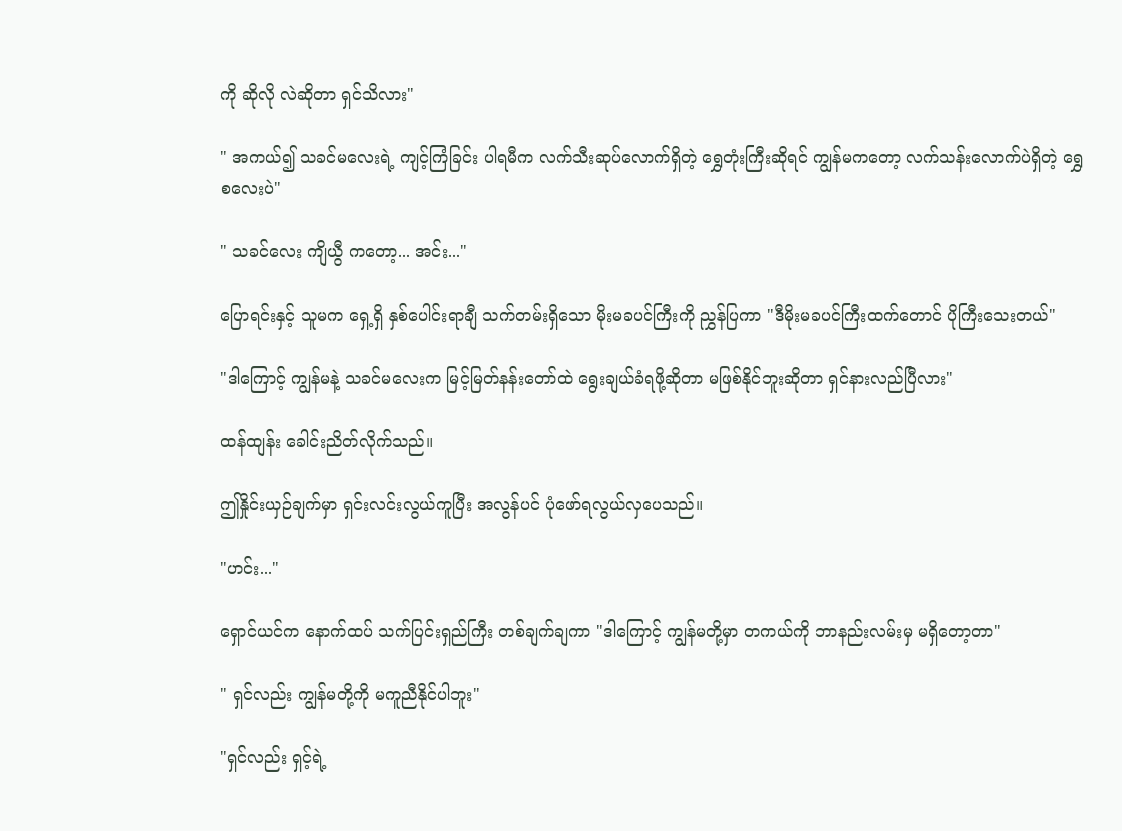ကို ဆိုလို လဲဆိုတာ ရှင်သိလား"

" အကယ်၍ သခင်မလေးရဲ့ ကျင့်ကြံခြင်း ပါရမီက လက်သီးဆုပ်လောက်ရှိတဲ့ ရွှေတုံးကြီးဆိုရင် ကျွန်မကတော့ လက်သန်းလောက်ပဲရှိတဲ့ ရွှေစလေးပဲ"

" သခင်လေး ကျိယွီ ကတော့... အင်း..."

ပြောရင်းနှင့် သူမက ရှေ့ရှိ နှစ်ပေါင်းရာချီ သက်တမ်းရှိသော မိုးမခပင်ကြီးကို ညွှန်ပြကာ "ဒီမိုးမခပင်ကြီးထက်တောင် ပိုကြီးသေးတယ်"

"ဒါကြောင့် ကျွန်မနဲ့ သခင်မလေးက မြင့်မြတ်နန်းတော်ထဲ ရွေးချယ်ခံရဖို့ဆိုတာ မဖြစ်နိုင်ဘူးဆိုတာ ရှင်နားလည်ပြီလား"

ထန်ထျန်း ခေါင်းညိတ်လိုက်သည်။

ဤနှိုင်းယှဉ်ချက်မှာ ရှင်းလင်းလွယ်ကူပြီး အလွန်ပင် ပုံဖော်ရလွယ်လှပေသည်။

"ဟင်း..."

ရှောင်ယင်က နောက်ထပ် သက်ပြင်းရှည်ကြီး တစ်ချက်ချကာ "ဒါကြောင့် ကျွန်မတို့မှာ တကယ်ကို ဘာနည်းလမ်းမှ မရှိတော့တာ"

" ရှင်လည်း ကျွန်မတို့ကို မကူညီနိုင်ပါဘူး"

"ရှင်လည်း ရှင့်ရဲ့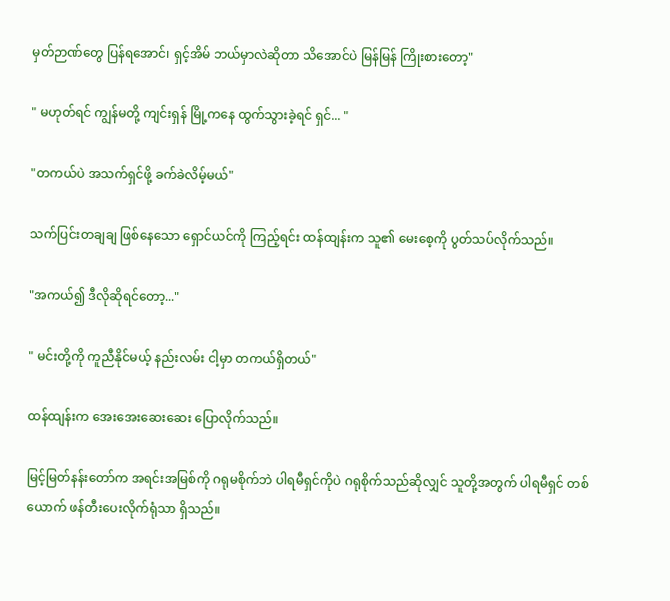မှတ်ဉာဏ်တွေ ပြန်ရအောင်၊ ရှင့်အိမ် ဘယ်မှာလဲဆိုတာ သိအောင်ပဲ မြန်မြန် ကြိုးစားတော့"

" မဟုတ်ရင် ကျွန်မတို့ ကျင်းရှန် မြို့ကနေ ထွက်သွားခဲ့ရင် ရှင်... "

"တကယ်ပဲ အသက်ရှင်ဖို့ ခက်ခဲလိမ့်မယ်"

သက်ပြင်းတချချ ဖြစ်နေသော ရှောင်ယင်ကို ကြည့်ရင်း ထန်ထျန်းက သူ၏ မေးစေ့ကို ပွတ်သပ်လိုက်သည်။

"အကယ်၍ ဒီလိုဆိုရင်တော့..."

" မင်းတို့ကို ကူညီနိုင်မယ့် နည်းလမ်း ငါ့မှာ တကယ်ရှိတယ်"

ထန်ထျန်းက အေးအေးဆေးဆေး ပြောလိုက်သည်။

မြင့်မြတ်နန်းတော်က အရင်းအမြစ်ကို ဂရုမစိုက်ဘဲ ပါရမီရှင်ကိုပဲ ဂရုစိုက်သည်ဆိုလျှင် သူတို့အတွက် ပါရမီရှင် တစ်ယောက် ဖန်တီးပေးလိုက်ရုံသာ ရှိသည်။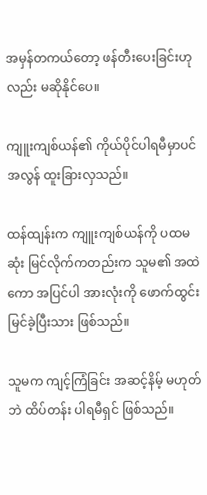အမှန်တကယ်တော့ ဖန်တီးပေးခြင်းဟုလည်း မဆိုနိုင်ပေ။

ကျူးကျစ်ယန်၏ ကိုယ်ပိုင်ပါရမီမှာပင် အလွန် ထူးခြားလှသည်။

ထန်ထျန်းက ကျူးကျစ်ယန်ကို ပထမဆုံး မြင်လိုက်ကတည်းက သူမ၏ အထဲကော အပြင်ပါ အားလုံးကို ဖောက်ထွင်းမြင်ခဲ့ပြီးသား ဖြစ်သည်။

သူမက ကျင့်ကြံခြင်း အဆင့်နိမ့် မဟုတ်ဘဲ ထိပ်တန်း ပါရမီရှင် ဖြစ်သည်။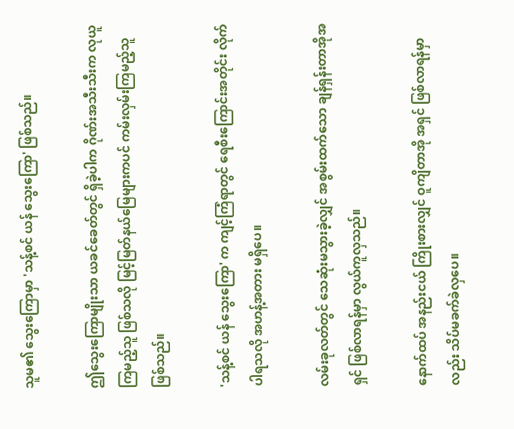သူမ၏ သွေးကြောမှာ 'သန့်စင် ယန် သွေးကြော' ဖြစ်သည်။

ဤသွေးကြောမျိုးသာ ယခင်ခေတ်တွင် ရှိခဲ့ပါက ဂိုဏ်းအသီးသီးက လုယူကြမည့်သူ ဖြစ်သလို မြင့်မြတ်နယ်မြေများကပင် ကမ်းလှမ်းကြမည့်သူ ဖြစ်သည်။

'သန့်စင် ယန် သွေးကြော' က ကျင့်ကြံရာတွင် ရေစီးကြောင်းအတိုင်း လိုက်ပါရသလို အဟန့်အတား မရှိပေ။

လမ်းခုလတ်တွင် သေဆုံးမသွားခဲ့လျှင် အစွမ်းထက်သော ချန်ရှန်းတာအိုအရှင် ဖြစ်လာရန်မှာ လွယ်ကူလှသည်။

နောက်ထပ် အနည်းငယ် ကြိုးစားလျှင် ဝူကျိတာအို အရှင် ဖြစ်လာရန်မှာလည်း သိပ်မခက်ခဲလှပေ။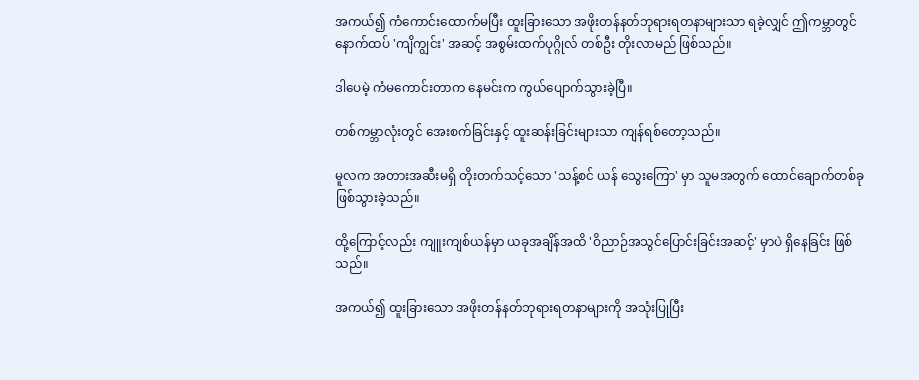အကယ်၍ ကံကောင်းထောက်မပြီး ထူးခြားသော အဖိုးတန်နတ်ဘုရားရတနာများသာ ရခဲ့လျှင် ဤကမ္ဘာတွင် နောက်ထပ် 'ကျိကျွင်း' အဆင့် အစွမ်းထက်ပုဂ္ဂိုလ် တစ်ဦး တိုးလာမည် ဖြစ်သည်။

ဒါပေမဲ့ ကံမကောင်းတာက နေမင်းက ကွယ်ပျောက်သွားခဲ့ပြီ။

တစ်ကမ္ဘာလုံးတွင် အေးစက်ခြင်းနှင့် ထူးဆန်းခြင်းများသာ ကျန်ရစ်တော့သည်။

မူလက အတားအဆီးမရှိ တိုးတက်သင့်သော 'သန့်စင် ယန် သွေးကြော' မှာ သူမအတွက် ထောင်ချောက်တစ်ခု ဖြစ်သွားခဲ့သည်။

ထို့ကြောင့်လည်း ကျူးကျစ်ယန်မှာ ယခုအချိန်အထိ 'ဝိညာဉ်အသွင်ပြောင်းခြင်းအဆင့်' မှာပဲ ရှိနေခြင်း ဖြစ်သည်။

အကယ်၍ ထူးခြားသော အဖိုးတန်နတ်ဘုရားရတနာများကို အသုံးပြုပြီး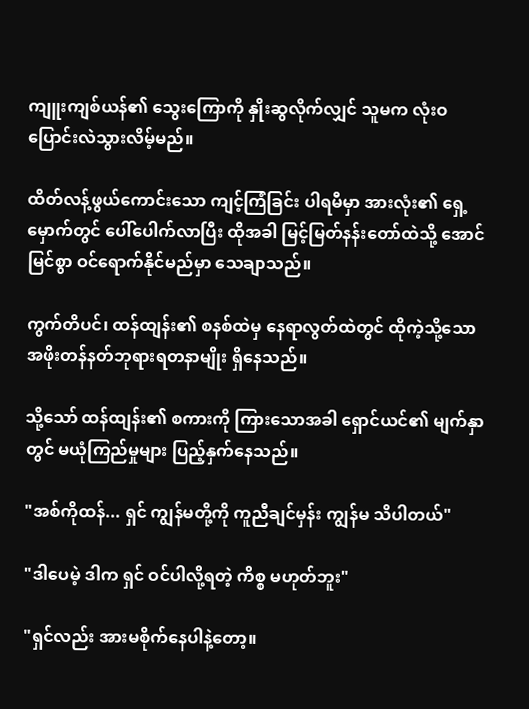ကျူးကျစ်ယန်၏ သွေးကြောကို နှိုးဆွလိုက်လျှင် သူမက လုံးဝ ပြောင်းလဲသွားလိမ့်မည်။

ထိတ်လန့်ဖွယ်ကောင်းသော ကျင့်ကြံခြင်း ပါရမီမှာ အားလုံး၏ ရှေ့မှောက်တွင် ပေါ်ပေါက်လာပြီး ထိုအခါ မြင့်မြတ်နန်းတော်ထဲသို့ အောင်မြင်စွာ ဝင်ရောက်နိုင်မည်မှာ သေချာသည်။

ကွက်တိပင်၊ ထန်ထျန်း၏ စနစ်ထဲမှ နေရာလွတ်ထဲတွင် ထိုကဲ့သို့သော အဖိုးတန်နတ်ဘုရားရတနာမျိုး ရှိနေသည်။

သို့သော် ထန်ထျန်း၏ စကားကို ကြားသောအခါ ရှောင်ယင်၏ မျက်နှာတွင် မယုံကြည်မှုများ ပြည့်နှက်နေသည်။

"အစ်ကိုထန်... ရှင် ကျွန်မတို့ကို ကူညီချင်မှန်း ကျွန်မ သိပါတယ်"

"ဒါပေမဲ့ ဒါက ရှင် ဝင်ပါလို့ရတဲ့ ကိစ္စ မဟုတ်ဘူး"

"ရှင်လည်း အားမစိုက်နေပါနဲ့တော့။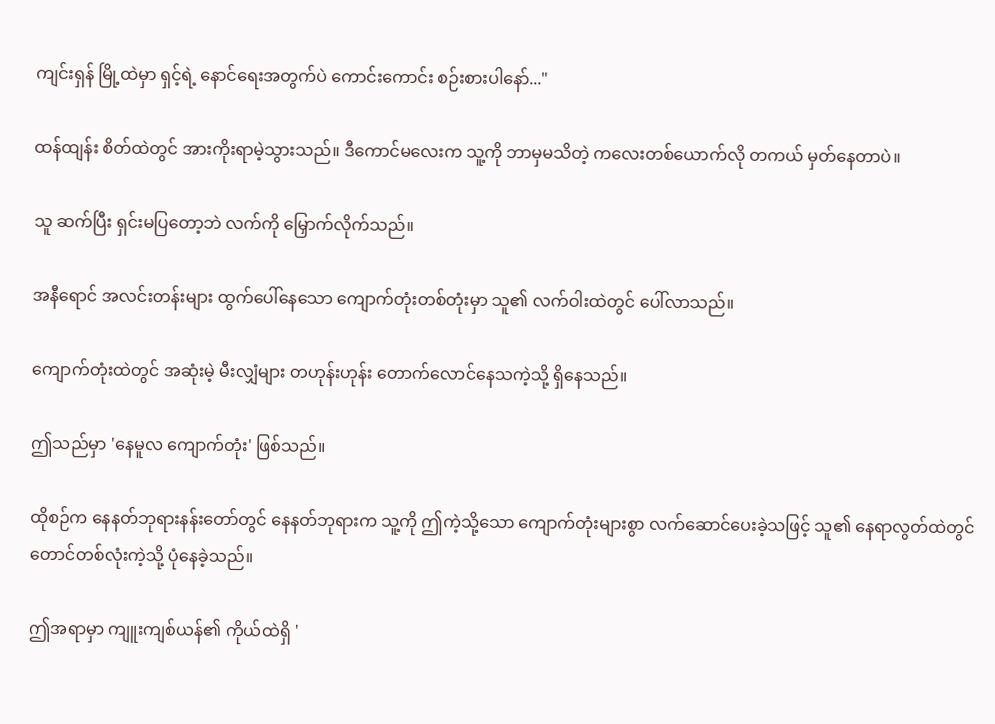ကျင်းရှန် မြို့ထဲမှာ ရှင့်ရဲ့ နောင်ရေးအတွက်ပဲ ကောင်းကောင်း စဉ်းစားပါနော်..."

ထန်ထျန်း စိတ်ထဲတွင် အားကိုးရာမဲ့သွားသည်။ ဒီကောင်မလေးက သူ့ကို ဘာမှမသိတဲ့ ကလေးတစ်ယောက်လို တကယ် မှတ်နေတာပဲ။

သူ ဆက်ပြီး ရှင်းမပြတော့ဘဲ လက်ကို မြှောက်လိုက်သည်။

အနီရောင် အလင်းတန်းများ ထွက်ပေါ်နေသော ကျောက်တုံးတစ်တုံးမှာ သူ၏ လက်ဝါးထဲတွင် ပေါ်လာသည်။

ကျောက်တုံးထဲတွင် အဆုံးမဲ့ မီးလျှံများ တဟုန်းဟုန်း တောက်လောင်နေသကဲ့သို့ ရှိနေသည်။

ဤသည်မှာ 'နေမူလ ကျောက်တုံး' ဖြစ်သည်။

ထိုစဉ်က နေနတ်ဘုရားနန်းတော်တွင် နေနတ်ဘုရားက သူ့ကို ဤကဲ့သို့သော ကျောက်တုံးများစွာ လက်ဆောင်ပေးခဲ့သဖြင့် သူ၏ နေရာလွတ်ထဲတွင် တောင်တစ်လုံးကဲ့သို့ ပုံနေခဲ့သည်။

ဤအရာမှာ ကျူးကျစ်ယန်၏ ကိုယ်ထဲရှိ '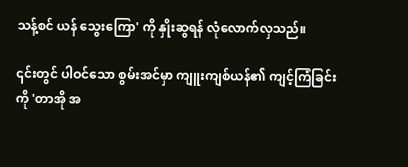သန့်စင် ယန် သွေးကြော' ကို နှိုးဆွရန် လုံလောက်လှသည်။

၎င်းတွင် ပါဝင်သော စွမ်းအင်မှာ ကျူးကျစ်ယန်၏ ကျင့်ကြံခြင်းကို 'တာအို အ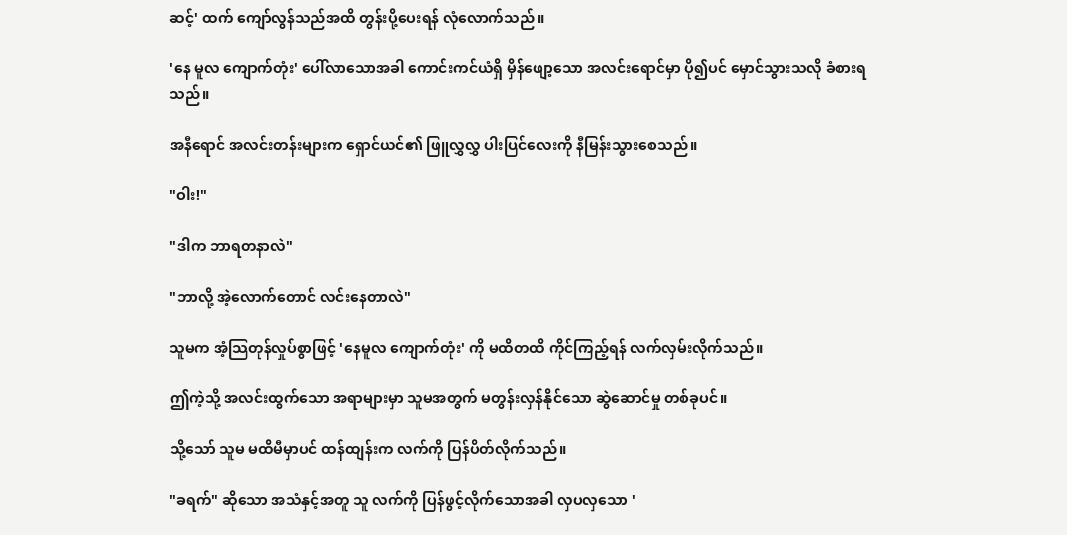ဆင့်' ထက် ကျော်လွန်သည်အထိ တွန်းပို့ပေးရန် လုံလောက်သည်။

'နေ မူလ ကျောက်တုံး' ပေါ်လာသောအခါ ကောင်းကင်ယံရှိ မှိန်ဖျော့သော အလင်းရောင်မှာ ပို၍ပင် မှောင်သွားသလို ခံစားရသည်။

အနီရောင် အလင်းတန်းများက ရှောင်ယင်၏ ဖြူလွှလွှ ပါးပြင်လေးကို နီမြန်းသွားစေသည်။

"ဝါး!"

"ဒါက ဘာရတနာလဲ"

"ဘာလို့ အဲ့လောက်တောင် လင်းနေတာလဲ"

သူမက အံ့သြတုန်လှုပ်စွာဖြင့် 'နေမူလ ကျောက်တုံး' ကို မထိတထိ ကိုင်ကြည့်ရန် လက်လှမ်းလိုက်သည်။

ဤကဲ့သို့ အလင်းထွက်သော အရာများမှာ သူမအတွက် မတွန်းလှန်နိုင်သော ဆွဲဆောင်မှု တစ်ခုပင်။

သို့သော် သူမ မထိမီမှာပင် ထန်ထျန်းက လက်ကို ပြန်ပိတ်လိုက်သည်။

"ခရက်" ဆိုသော အသံနှင့်အတူ သူ လက်ကို ပြန်ဖွင့်လိုက်သောအခါ လှပလှသော '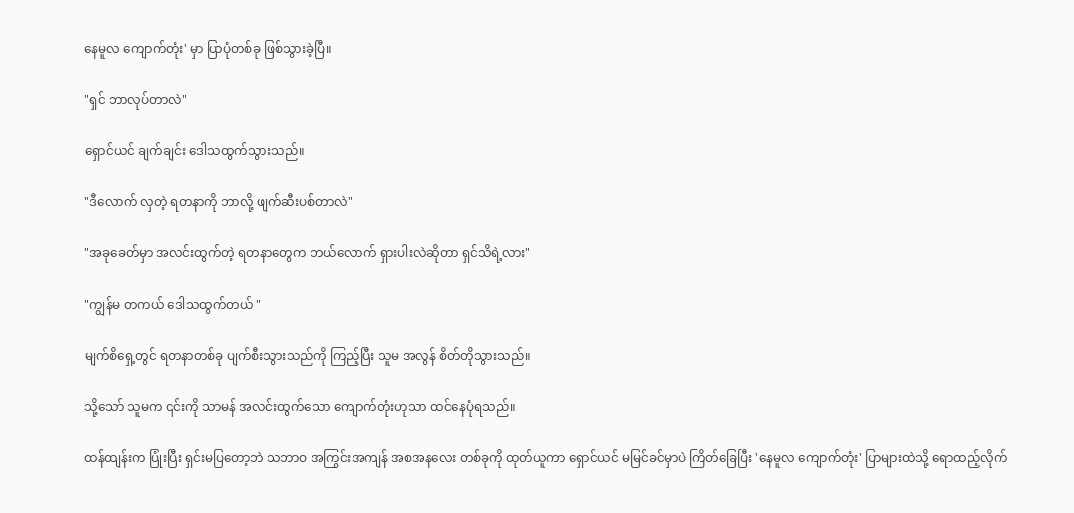နေမူလ ကျောက်တုံး' မှာ ပြာပုံတစ်ခု ဖြစ်သွားခဲ့ပြီ။

"ရှင် ဘာလုပ်တာလဲ"

ရှောင်ယင် ချက်ချင်း ဒေါသထွက်သွားသည်။

"ဒီလောက် လှတဲ့ ရတနာကို ဘာလို့ ဖျက်ဆီးပစ်တာလဲ"

"အခုခေတ်မှာ အလင်းထွက်တဲ့ ရတနာတွေက ဘယ်လောက် ရှားပါးလဲဆိုတာ ရှင်သိရဲ့လား"

"ကျွန်မ တကယ် ဒေါသထွက်တယ် "

မျက်စိရှေ့တွင် ရတနာတစ်ခု ပျက်စီးသွားသည်ကို ကြည့်ပြီး သူမ အလွန် စိတ်တိုသွားသည်။

သို့သော် သူမက ၎င်းကို သာမန် အလင်းထွက်သော ကျောက်တုံးဟုသာ ထင်နေပုံရသည်။

ထန်ထျန်းက ပြုံးပြီး ရှင်းမပြတော့ဘဲ သဘာဝ အကြွင်းအကျန် အစအနလေး တစ်ခုကို ထုတ်ယူကာ ရှောင်ယင် မမြင်ခင်မှာပဲ ကြိတ်ခြေပြီး 'နေမူလ ကျောက်တုံး' ပြာများထဲသို့ ရောထည့်လိုက်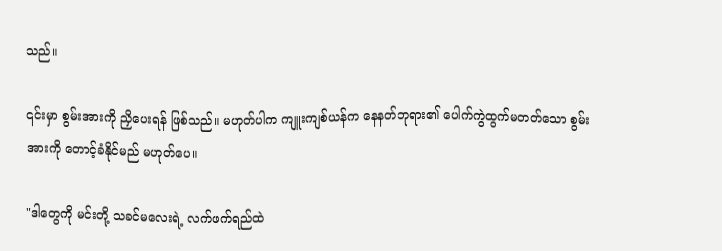သည်။

၎င်းမှာ စွမ်းအားကို ညှိပေးရန် ဖြစ်သည်။ မဟုတ်ပါက ကျူးကျစ်ယန်က နေနတ်ဘုရား၏ ပေါက်ကွဲထွက်မတတ်သော စွမ်းအားကို တောင့်ခံနိုင်မည် မဟုတ်ပေ။

"ဒါတွေကို မင်းတို့ သခင်မလေးရဲ့ လက်ဖက်ရည်ထဲ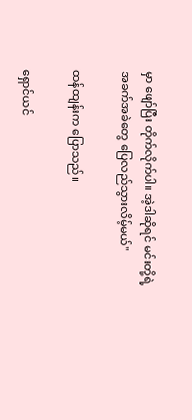မှာ ဖျော်ပြီး တိုက်လိုက်ပါ။ အဲ့ဒါဆိုရင် မင်းတို့ရဲ့ အခက်အခဲတွေ ပြေလည်သွားလိမ့်မယ်"

ထန်ထျန်းက ပြောသည်။

ရှောင်ယင်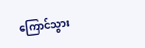ကြောင်သွား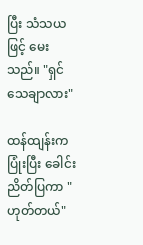ပြီး သံသယဖြင့် မေးသည်။ "ရှင် သေချာလား"

ထန်ထျန်းက ပြုံးပြီး ခေါင်းညိတ်ပြကာ "ဟုတ်တယ်"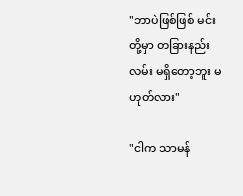"ဘာပဲဖြစ်ဖြစ် မင်းတို့မှာ တခြားနည်းလမ်း မရှိတော့ဘူး မဟုတ်လား"

"ငါက သာမန်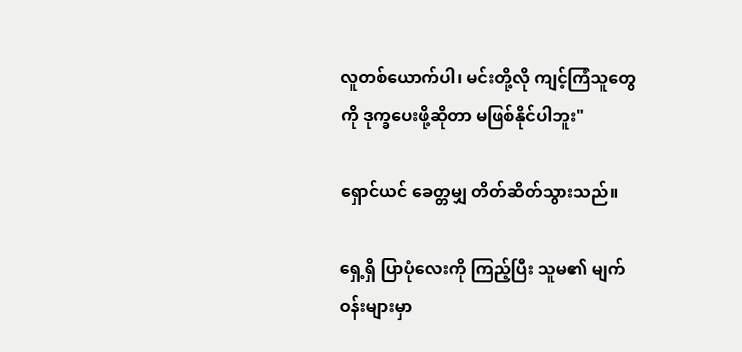လူတစ်ယောက်ပါ၊ မင်းတို့လို ကျင့်ကြံသူတွေကို ဒုက္ခပေးဖို့ဆိုတာ မဖြစ်နိုင်ပါဘူး"

ရှောင်ယင် ခေတ္တမျှ တိတ်ဆိတ်သွားသည်။

ရှေ့ရှိ ပြာပုံလေးကို ကြည့်ပြီး သူမ၏ မျက်ဝန်းများမှာ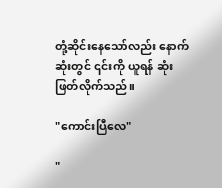တုံ့ဆိုင်းနေသော်လည်း နောက်ဆုံးတွင် ၎င်းကို ယူရန် ဆုံးဖြတ်လိုက်သည်။

"ကောင်းပြီလေ"

"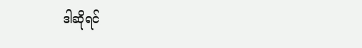ဒါဆိုရင်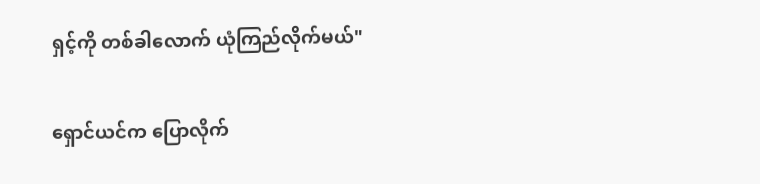ရှင့်ကို တစ်ခါလောက် ယုံကြည်လိုက်မယ်"

ရှောင်ယင်က ပြောလိုက်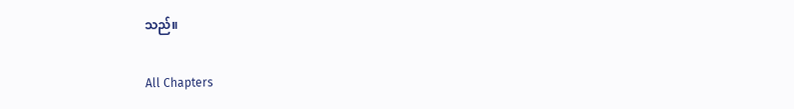သည်။

All Chapters